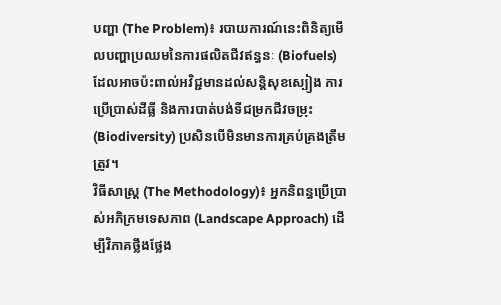បញ្ហា (The Problem)៖ របាយការណ៍នេះពិនិត្យមើលបញ្ហាប្រឈមនៃការផលិតជីវឥន្ធនៈ (Biofuels) ដែលអាចប៉ះពាល់អវិជ្ជមានដល់សន្តិសុខស្បៀង ការប្រើប្រាស់ដីធ្លី និងការបាត់បង់ទីជម្រកជីវចម្រុះ (Biodiversity) ប្រសិនបើមិនមានការគ្រប់គ្រងត្រឹមត្រូវ។
វិធីសាស្ត្រ (The Methodology)៖ អ្នកនិពន្ធប្រើប្រាស់អភិក្រមទេសភាព (Landscape Approach) ដើម្បីវិភាគថ្លឹងថ្លែង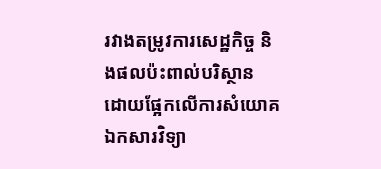រវាងតម្រូវការសេដ្ឋកិច្ច និងផលប៉ះពាល់បរិស្ថាន ដោយផ្អែកលើការសំយោគឯកសារវិទ្យា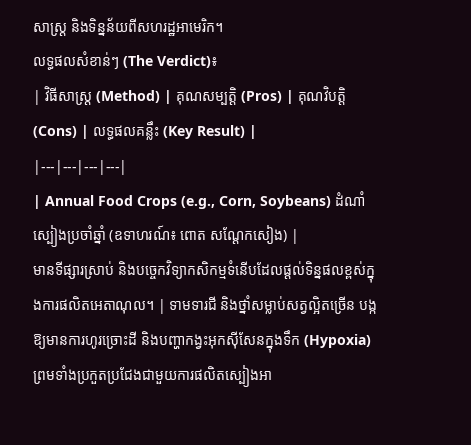សាស្ត្រ និងទិន្នន័យពីសហរដ្ឋអាមេរិក។
លទ្ធផលសំខាន់ៗ (The Verdict)៖
| វិធីសាស្ត្រ (Method) | គុណសម្បត្តិ (Pros) | គុណវិបត្តិ (Cons) | លទ្ធផលគន្លឹះ (Key Result) |
|---|---|---|---|
| Annual Food Crops (e.g., Corn, Soybeans) ដំណាំស្បៀងប្រចាំឆ្នាំ (ឧទាហរណ៍៖ ពោត សណ្តែកសៀង) |
មានទីផ្សារស្រាប់ និងបច្ចេកវិទ្យាកសិកម្មទំនើបដែលផ្តល់ទិន្នផលខ្ពស់ក្នុងការផលិតអេតាណុល។ | ទាមទារជី និងថ្នាំសម្លាប់សត្វល្អិតច្រើន បង្កឱ្យមានការហូរច្រោះដី និងបញ្ហាកង្វះអុកស៊ីសែនក្នុងទឹក (Hypoxia) ព្រមទាំងប្រកួតប្រជែងជាមួយការផលិតស្បៀងអា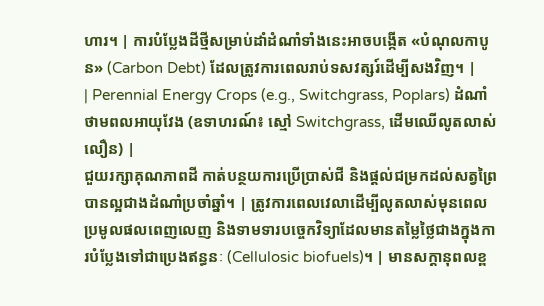ហារ។ | ការបំប្លែងដីថ្មីសម្រាប់ដាំដំណាំទាំងនេះអាចបង្កើត «បំណុលកាបូន» (Carbon Debt) ដែលត្រូវការពេលរាប់ទសវត្សរ៍ដើម្បីសងវិញ។ |
| Perennial Energy Crops (e.g., Switchgrass, Poplars) ដំណាំថាមពលអាយុវែង (ឧទាហរណ៍៖ ស្មៅ Switchgrass, ដើមឈើលូតលាស់លឿន) |
ជួយរក្សាគុណភាពដី កាត់បន្ថយការប្រើប្រាស់ជី និងផ្តល់ជម្រកដល់សត្វព្រៃបានល្អជាងដំណាំប្រចាំឆ្នាំ។ | ត្រូវការពេលវេលាដើម្បីលូតលាស់មុនពេលប្រមូលផលពេញលេញ និងទាមទារបច្ចេកវិទ្យាដែលមានតម្លៃថ្លៃជាងក្នុងការបំប្លែងទៅជាប្រេងឥន្ធនៈ (Cellulosic biofuels)។ | មានសក្តានុពលខ្ព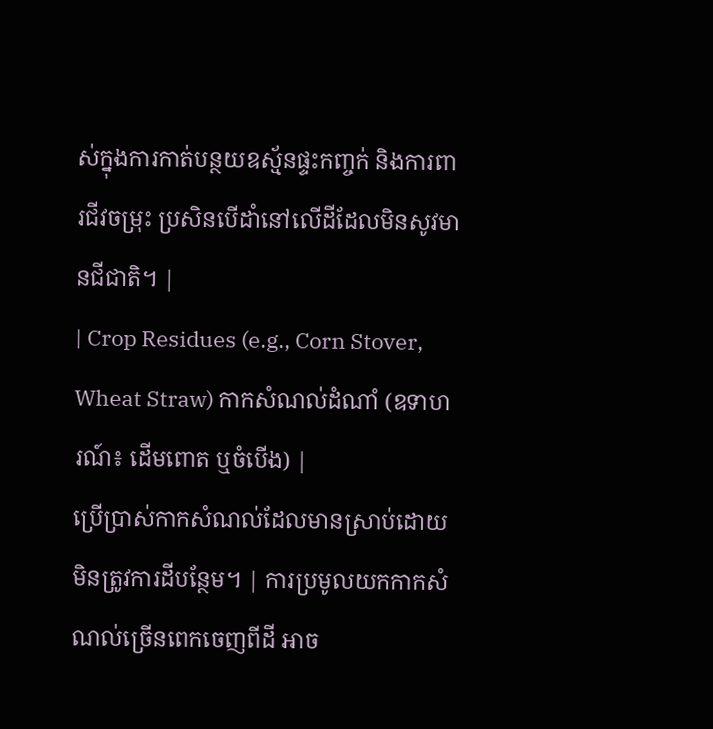ស់ក្នុងការកាត់បន្ថយឧស្ម័នផ្ទះកញ្ចក់ និងការពារជីវចម្រុះ ប្រសិនបើដាំនៅលើដីដែលមិនសូវមានជីជាតិ។ |
| Crop Residues (e.g., Corn Stover, Wheat Straw) កាកសំណល់ដំណាំ (ឧទាហរណ៍៖ ដើមពោត ឬចំបើង) |
ប្រើប្រាស់កាកសំណល់ដែលមានស្រាប់ដោយមិនត្រូវការដីបន្ថែម។ | ការប្រមូលយកកាកសំណល់ច្រើនពេកចេញពីដី អាច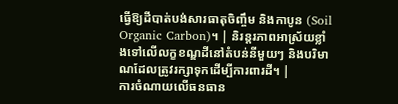ធ្វើឱ្យដីបាត់បង់សារធាតុចិញ្ចឹម និងកាបូន (Soil Organic Carbon)។ | និរន្តរភាពអាស្រ័យខ្លាំងទៅលើលក្ខខណ្ឌដីនៅតំបន់នីមួយៗ និងបរិមាណដែលត្រូវរក្សាទុកដើម្បីការពារដី។ |
ការចំណាយលើធនធាន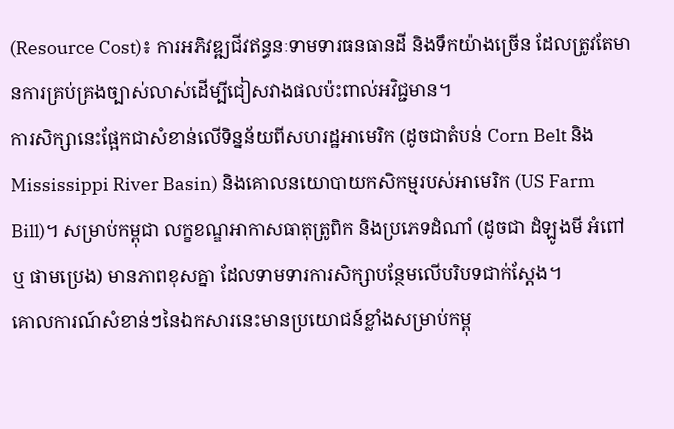(Resource Cost)៖ ការអភិវឌ្ឍជីវឥន្ធនៈទាមទារធនធានដី និងទឹកយ៉ាងច្រើន ដែលត្រូវតែមានការគ្រប់គ្រងច្បាស់លាស់ដើម្បីជៀសវាងផលប៉ះពាល់អវិជ្ជមាន។
ការសិក្សានេះផ្អែកជាសំខាន់លើទិន្នន័យពីសហរដ្ឋអាមេរិក (ដូចជាតំបន់ Corn Belt និង Mississippi River Basin) និងគោលនយោបាយកសិកម្មរបស់អាមេរិក (US Farm Bill)។ សម្រាប់កម្ពុជា លក្ខខណ្ឌអាកាសធាតុត្រូពិក និងប្រភេទដំណាំ (ដូចជា ដំឡូងមី អំពៅ ឬ ផាមប្រេង) មានភាពខុសគ្នា ដែលទាមទារការសិក្សាបន្ថែមលើបរិបទជាក់ស្តែង។
គោលការណ៍សំខាន់ៗនៃឯកសារនេះមានប្រយោជន៍ខ្លាំងសម្រាប់កម្ពុ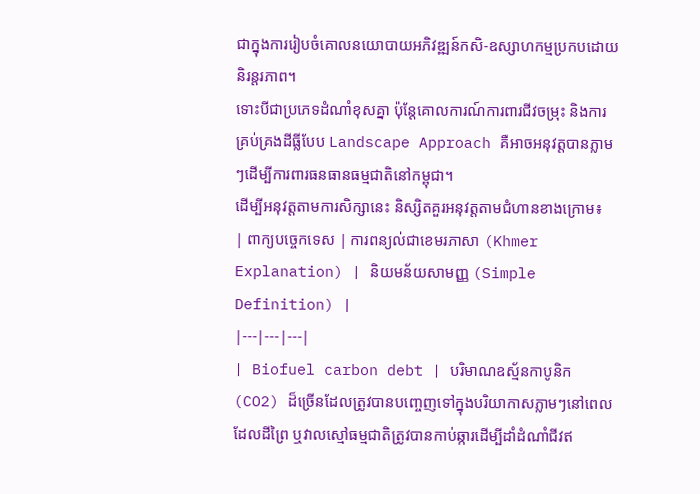ជាក្នុងការរៀបចំគោលនយោបាយអភិវឌ្ឍន៍កសិ-ឧស្សាហកម្មប្រកបដោយនិរន្តរភាព។
ទោះបីជាប្រភេទដំណាំខុសគ្នា ប៉ុន្តែគោលការណ៍ការពារជីវចម្រុះ និងការគ្រប់គ្រងដីធ្លីបែប Landscape Approach គឺអាចអនុវត្តបានភ្លាមៗដើម្បីការពារធនធានធម្មជាតិនៅកម្ពុជា។
ដើម្បីអនុវត្តតាមការសិក្សានេះ និស្សិតគួរអនុវត្តតាមជំហានខាងក្រោម៖
| ពាក្យបច្ចេកទេស | ការពន្យល់ជាខេមរភាសា (Khmer Explanation) | និយមន័យសាមញ្ញ (Simple Definition) |
|---|---|---|
| Biofuel carbon debt | បរិមាណឧស្ម័នកាបូនិក (CO2) ដ៏ច្រើនដែលត្រូវបានបញ្ចេញទៅក្នុងបរិយាកាសភ្លាមៗនៅពេលដែលដីព្រៃ ឬវាលស្មៅធម្មជាតិត្រូវបានកាប់ឆ្ការដើម្បីដាំដំណាំជីវឥ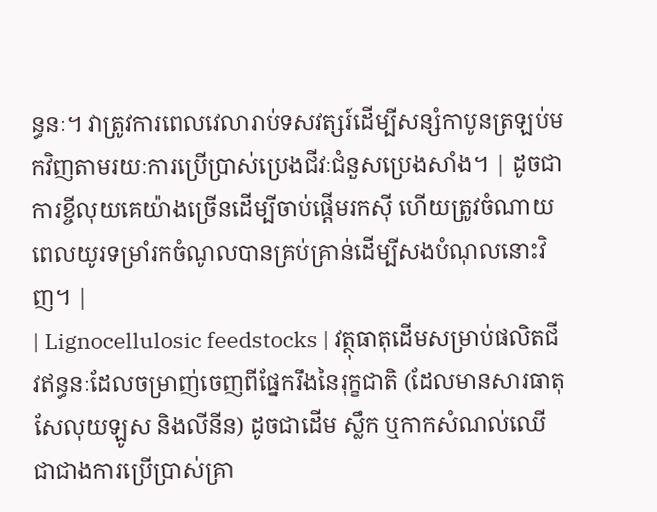ន្ធនៈ។ វាត្រូវការពេលវេលារាប់ទសវត្សរ៍ដើម្បីសន្សំកាបូនត្រឡប់មកវិញតាមរយៈការប្រើប្រាស់ប្រេងជីវៈជំនួសប្រេងសាំង។ | ដូចជាការខ្ចីលុយគេយ៉ាងច្រើនដើម្បីចាប់ផ្តើមរកស៊ី ហើយត្រូវចំណាយពេលយូរទម្រាំរកចំណូលបានគ្រប់គ្រាន់ដើម្បីសងបំណុលនោះវិញ។ |
| Lignocellulosic feedstocks | វត្ថុធាតុដើមសម្រាប់ផលិតជីវឥន្ធនៈដែលចម្រាញ់ចេញពីផ្នែករឹងនៃរុក្ខជាតិ (ដែលមានសារធាតុសែលុយឡូស និងលីនីន) ដូចជាដើម ស្លឹក ឬកាកសំណល់ឈើ ជាជាងការប្រើប្រាស់គ្រា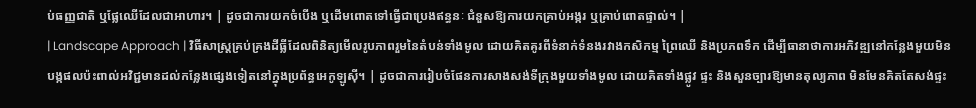ប់ធញ្ញជាតិ ឬផ្លែឈើដែលជាអាហារ។ | ដូចជាការយកចំបើង ឬដើមពោតទៅធ្វើជាប្រេងឥន្ធនៈ ជំនួសឱ្យការយកគ្រាប់អង្ករ ឬគ្រាប់ពោតផ្ទាល់។ |
| Landscape Approach | វិធីសាស្រ្តគ្រប់គ្រងដីធ្លីដែលពិនិត្យមើលរូបភាពរួមនៃតំបន់ទាំងមូល ដោយគិតគូរពីទំនាក់ទំនងរវាងកសិកម្ម ព្រៃឈើ និងប្រភពទឹក ដើម្បីធានាថាការអភិវឌ្ឍនៅកន្លែងមួយមិនបង្កផលប៉ះពាល់អវិជ្ជមានដល់កន្លែងផ្សេងទៀតនៅក្នុងប្រព័ន្ធអេកូឡូស៊ី។ | ដូចជាការរៀបចំផែនការសាងសង់ទីក្រុងមួយទាំងមូល ដោយគិតទាំងផ្លូវ ផ្ទះ និងសួនច្បារឱ្យមានតុល្យភាព មិនមែនគិតតែសង់ផ្ទះ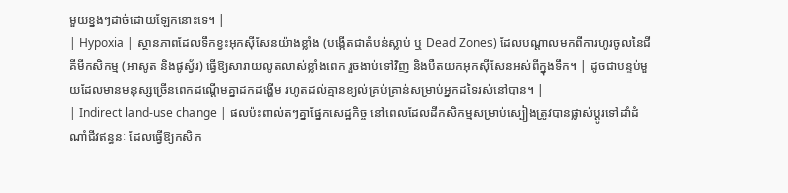មួយខ្នងៗដាច់ដោយឡែកនោះទេ។ |
| Hypoxia | ស្ថានភាពដែលទឹកខ្វះអុកស៊ីសែនយ៉ាងខ្លាំង (បង្កើតជាតំបន់ស្លាប់ ឬ Dead Zones) ដែលបណ្តាលមកពីការហូរចូលនៃជីគីមីកសិកម្ម (អាសូត និងផូស្វ័រ) ធ្វើឱ្យសារាយលូតលាស់ខ្លាំងពេក រួចងាប់ទៅវិញ និងបឺតយកអុកស៊ីសែនអស់ពីក្នុងទឹក។ | ដូចជាបន្ទប់មួយដែលមានមនុស្សច្រើនពេកដណ្តើមគ្នាដកដង្ហើម រហូតដល់គ្មានខ្យល់គ្រប់គ្រាន់សម្រាប់អ្នកដទៃរស់នៅបាន។ |
| Indirect land-use change | ផលប៉ះពាល់តៗគ្នាផ្នែកសេដ្ឋកិច្ច នៅពេលដែលដីកសិកម្មសម្រាប់ស្បៀងត្រូវបានផ្លាស់ប្តូរទៅដាំដំណាំជីវឥន្ធនៈ ដែលធ្វើឱ្យកសិក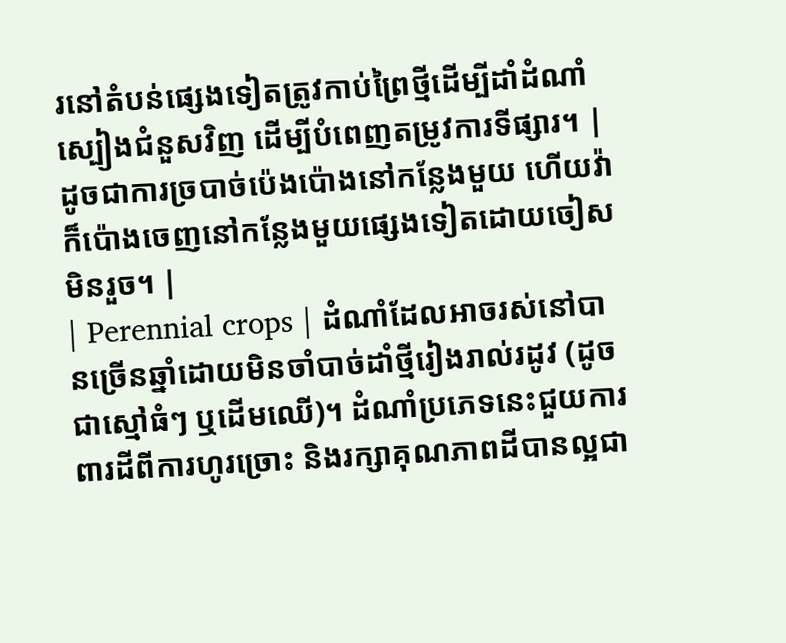រនៅតំបន់ផ្សេងទៀតត្រូវកាប់ព្រៃថ្មីដើម្បីដាំដំណាំស្បៀងជំនួសវិញ ដើម្បីបំពេញតម្រូវការទីផ្សារ។ | ដូចជាការច្របាច់ប៉េងប៉ោងនៅកន្លែងមួយ ហើយវ៉ាក៏ប៉ោងចេញនៅកន្លែងមួយផ្សេងទៀតដោយចៀសមិនរួច។ |
| Perennial crops | ដំណាំដែលអាចរស់នៅបានច្រើនឆ្នាំដោយមិនចាំបាច់ដាំថ្មីរៀងរាល់រដូវ (ដូចជាស្មៅធំៗ ឬដើមឈើ)។ ដំណាំប្រភេទនេះជួយការពារដីពីការហូរច្រោះ និងរក្សាគុណភាពដីបានល្អជា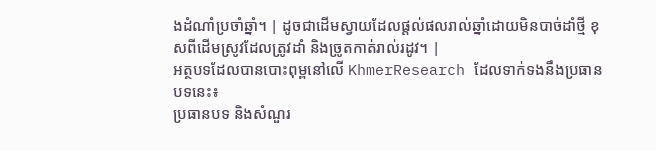ងដំណាំប្រចាំឆ្នាំ។ | ដូចជាដើមស្វាយដែលផ្តល់ផលរាល់ឆ្នាំដោយមិនបាច់ដាំថ្មី ខុសពីដើមស្រូវដែលត្រូវដាំ និងច្រូតកាត់រាល់រដូវ។ |
អត្ថបទដែលបានបោះពុម្ពនៅលើ KhmerResearch ដែលទាក់ទងនឹងប្រធានបទនេះ៖
ប្រធានបទ និងសំណួរ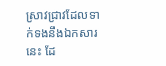ស្រាវជ្រាវដែលទាក់ទងនឹងឯកសារនេះ ដែ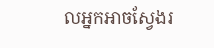លអ្នកអាចស្វែងរ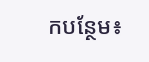កបន្ថែម៖